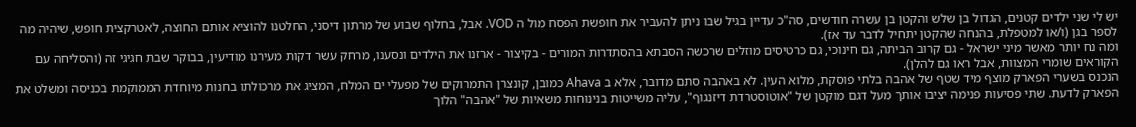יש לי שני ילדים קטנים, הגדול בן שלש והקטן בן עשרה חודשים, סה"כ עדיין בגיל שבו ניתן להעביר את חופשת הפסח מול ה VOD. אבל, בחלוף שבוע של מרתון דיסני, החלטנו להוציא אותם החוצה, לאטרקצית חופש, שיהיה מה לספר בגן (ו/או למטפלת, בהנחה שהקטן יתחיל לדבר עד אז).
ומה נח יותר מאשר מיני ישראל - גם קרוב הביתה, גם חינוכי, גם כרטיסים מוזלים שרכשה הסבתא בהסתדרות המורים - בקיצור - ארזנו את הילדים ונסענו, מרחק עשר דקות מעירנו מודיעין, בבוקר שבת חגיגי זה (והסליחה עם הקוראים שומרי המצוות, אבל ראו גם להלן).
הנכנס בשערי הפארק מוצף מיד שטף של אהבה בלתי פוסקת, מלוא העין. לא באהבה סתם מדובר, אלא ב Ahava כמובן, קונצרן התמרוקים של מפעלי ים המלח, המציג את מרכולתו בחנות מיוחדת הממוקמת בכניסה ומשלט את הפארק לדעת. שתי פסיעות פנימה יציבו אותך מעל דגם מוקטן של "אוטוסטרדת דיזנגוף", עליה משייטות בנינוחות משאיות של "אהבה" הלוך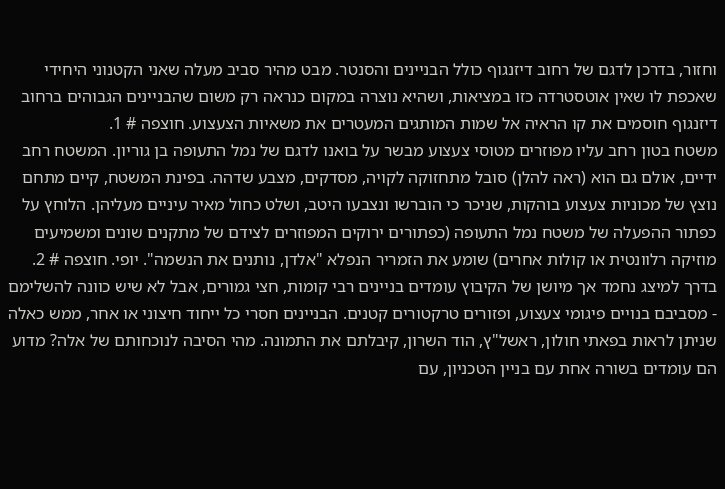וחזור, בדרכן לדגם של רחוב דיזנגוף כולל הבניינים והסנטר. מבט מהיר סביב מעלה שאני הקטנוני היחידי שאכפת לו שאין אוטסטרדה כזו במציאות, ושהיא נוצרה במקום כנראה רק משום שהבניינים הגבוהים ברחוב דיזנגוף חוסמים את קו הראיה אל שמות המותגים המעטרים את משאיות הצעצוע. חוצפה # 1.
משטח בטון רחב עליו מפוזרים מטוסי צעצוע מבשר על בואנו לדגם של נמל התעופה בן גוריון. המשטח רחב ידיים, אולם גם הוא (ראה להלן) סובל מתחזוקה לקויה, מסדקים, מצבע שדהה. בפינת המשטח, קיים מתחם נוצץ של מכוניות צעצוע בוהקות, שניכר כי הוברשו ונצבעו היטב, ושלט כחול מאיר עיניים מעליהן. הלוחץ על כפתור ההפעלה של משטח נמל התעופה (כפתורים ירוקים המפוזרים לצידם של מתקנים שונים ומשמיעים מוזיקה רלוונטית או קולות אחרים) שומע את הזמריר הנפלא "אלדן, נותנים את הנשמה". יופי. חוצפה # 2.
בדרך למיצג נחמד אך מיושן של הקיבוץ עומדים בניינים רבי קומות, חצי גמורים, אבל לא שיש כוונה להשלימם - מסביבם בנויים פיגומי צעצוע, ופזורים טרקטורים קטנים. הבניינים חסרי כל ייחוד חיצוני או אחר, ממש כאלה שניתן לראות בפאתי חולון, ראשל"ץ, הוד השרון, קיבלתם את התמונה. מהי הסיבה לנוכחותם של אלה? מדוע הם עומדים בשורה אחת עם בניין הטכניון, עם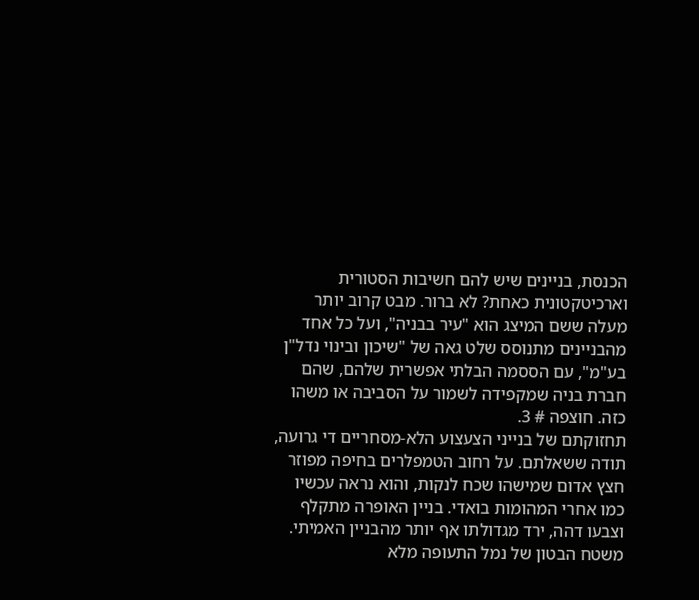הכנסת, בניינים שיש להם חשיבות הסטורית וארכיטקטונית כאחת? לא ברור. מבט קרוב יותר מעלה ששם המיצג הוא "עיר בבניה", ועל כל אחד מהבניינים מתנוסס שלט גאה של "שיכון ובינוי נדל"ן בע"מ", עם הססמה הבלתי אפשרית שלהם, שהם חברת בניה שמקפידה לשמור על הסביבה או משהו כזה. חוצפה # 3.
תחזוקתם של בנייני הצעצוע הלא-מסחריים די גרועה, תודה ששאלתם. על רחוב הטמפלרים בחיפה מפוזר חצץ אדום שמישהו שכח לנקות, והוא נראה עכשיו כמו אחרי המהומות בואדי. בניין האופרה מתקלף וצבעו דהה, ירד מגדולתו אף יותר מהבניין האמיתי. משטח הבטון של נמל התעופה מלא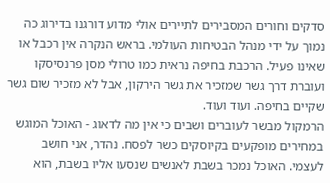סדקים וחורים המסבירים לתיירים אולי מדוע דורגנו בדירוג כה נמוך על ידי מנהל הבטיחות העולמי. בראש הנקרה אין רכבל או שאינו פעיל. הרכבת בחיפה נראית כמו טרולי מסן פרנסיסקו ועוברת דרך גשר שמזכיר את גשר הירקון, אבל לא מזכיר שום גשר שקיים בחיפה. ועוד ועוד.
הרמקול מבשר לעוברים ושבים כי אין מה לדאוג - האוכל המוגש במחירים מופקעים בקיוסקים כשר לפסח. נהדר, אני חושב לעצמי. האוכל נמכר בשבת לאנשים שנסעו אליו בשבת, הוא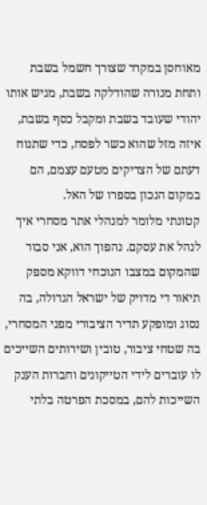מאוחסן במקרר שצורך חשמל בשבת ותחת מנורה שהודלקה בשבת, מגיש אותו יהודי שעובד בשבת ומקבל כסף בשבת, איזה מזל שהוא כשר לפסח, כדי שתנוח דעתם של הצדיקים מטעם עצמם, הם במקום הנכון בספרו של האל.
קטונתי מלומר למנהלי אתר מסחרי איך לנהל את עסקם. נהפוך הוא, אני סבור שהמקום במצבו הנוכחי דווקא מספק תיאור די מדויק של ישראל הגדולה, בה נסוג ומופקע תדיר הציבורי מפני המסחרי, בה שטחי ציבור, טובין ושירותים השייכים לו עוברים לידי הטייקונים וחברות הענק השייכות להם, במסכת הפרטה בלתי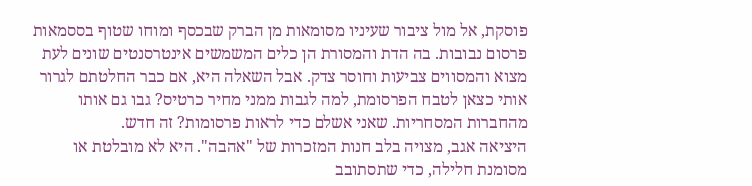פוסקת, אל מול ציבור שעיניו מסומאות מן הברק שבכסף ומוחו שטוף בססמאות פרסום נבובות. בה הדת והמסורת הן כלים המשמשים אינטרסנטים שונים לעת מצוא והמסווים צביעות וחוסר צדק. אבל השאלה היא, אם כבר החלטתם לגרור אותי כצאן לטבח הפרסומת, למה לגבות ממני מחיר כרטיס? גבו גם אותו מהחברות המסחריות. שאני אשלם כדי לראות פרסומות? זה חדש.
היציאה אגב, מצויה בלב חנות המזכרות של "אהבה". היא לא מובלטת או מסומנת חלילה, כדי שתסתובב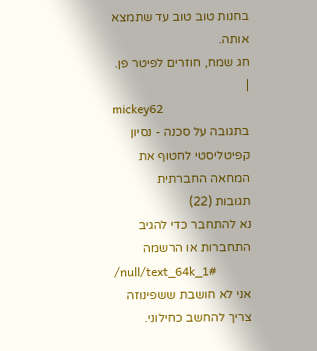בחנות טוב טוב עד שתמצא אותה.
חג שמח, חוזרים לפיטר פן.
|
mickey62
בתגובה על סכנה - נסיון קפיטליסטי לחטוף את המחאה החברתית
תגובות (22)
נא להתחבר כדי להגיב
התחברות או הרשמה
/null/text_64k_1#
אני לא חושבת ששפינוזה צריך להחשב כחילוני.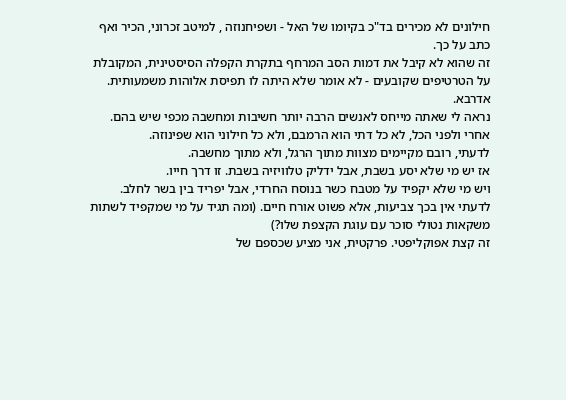חילונים לא מכירים בד"כ בקיומו של האל - ושפיחנוזה , למיטב זכרוני, הכיר ואף כתב על כך.
זה שהוא לא קיבל את דמות הסב המרחף בתקרת הקפלה הסיסטינית, המקובלת על הטרטיפים שקובעים - לא אומר שלא היתה לו תפיסת אלוהות משמעותית. אדרבא.
נראה לי שאתה מייחס לאנשים הרבה יותר חשיבות ומחשבה מכפי שיש בהם.
אחרי ולפני הכל, לא כל דתי הוא הרמבם, ולא כל חילוני הוא שפינוזה.
לדעתי, רובם מקיימים מצוות מתוך הרגל, ולא מתוך מחשבה.
אז יש מי שלא יסע בשבת, אבל ידליק טלוויזיה בשבת. זו דרך חייו.
ויש מי שלא יקפיד על מטבח כשר בנוסח החרדי, אבל יפריד בין בשר לחלב.
לדעתי אין בכך צביעות, אלא פשוט אורח חיים. (ומה תגיד על מי שמקפיד לשתות משקאות נטולי סוכר עם עוגת הקצפת שלו?)
זה קצת אפוקליפטי. פרקטית, אני מציע שכספם של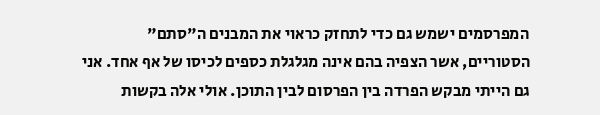המפרסמים ישמש גם כדי לתחזק כראוי את המבנים ה"סתם" הסטוריים, אשר הצפיה בהם אינה מגלגלת כספים לכיסו של אף אחד. אני גם הייתי מבקש הפרדה בין הפרסום לבין התוכן. אולי אלה בקשות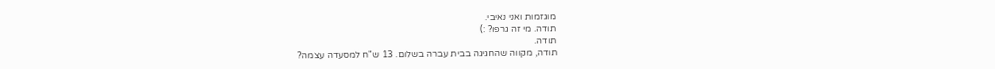מוגזמות ואני נאיבי.
תודה. מי זה גרפו? :)
תודה.
תודה, מקווה שהחגיגה בבית עברה בשלום. 13 ש"ח למסעדה עצמה?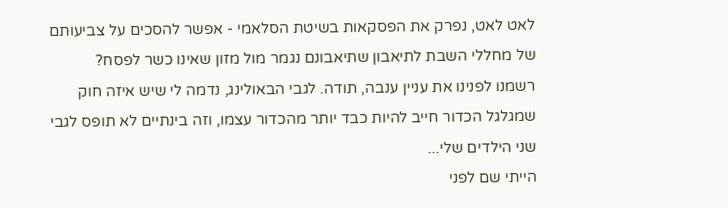לאט לאט, נפרק את הפסקאות בשיטת הסלאמי - אפשר להסכים על צביעותם של מחללי השבת לתיאבון שתיאבונם נגמר מול מזון שאינו כשר לפסח?
רשמנו לפנינו את עניין ענבה, תודה. לגבי הבאולינג, נדמה לי שיש איזה חוק שמגלגל הכדור חייב להיות כבד יותר מהכדור עצמו, וזה בינתיים לא תופס לגבי שני הילדים שלי...
הייתי שם לפני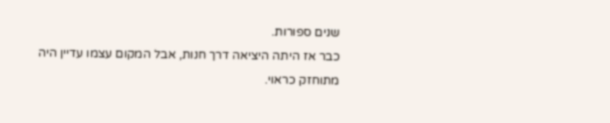שנים ספורות.
כבר אז היתה היציאה דרך חנות, אבל המקום עצמו עדיין היה מתוחזק כראוי.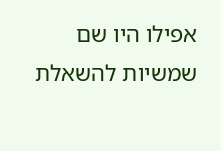אפילו היו שם שמשיות להשאלת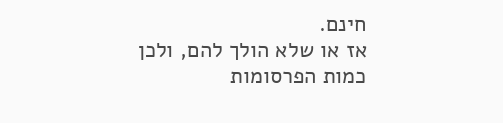חינם.
אז או שלא הולך להם, ולכן כמות הפרסומות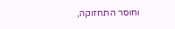וחוסר התחזוקה,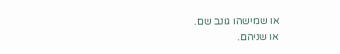או שמישהו גונב שם.
או שניהם.